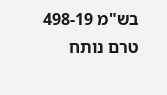בש"מ 498-19
טרם נותח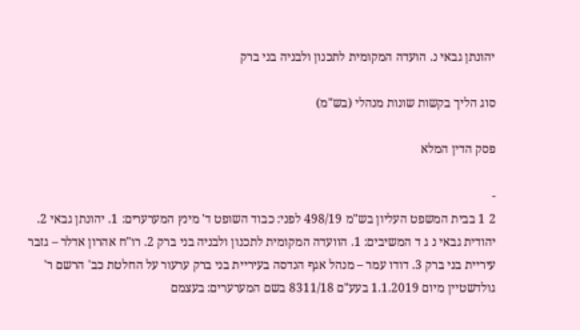יהונתן גבאי נ. הועדה המקומית לתכנון ולבניה בני ברק

סוג הליך בקשות שונות מנהלי (בש"מ)

פסק הדין המלא

-
2 1 בבית המשפט העליון בש"מ 498/19 לפני: כבוד השופט ד' מינץ המערערים: 1. יהונתן גבאי 2. יהודית גבאי נ ג ד המשיבים: 1. הוועדה המקומית לתכנון ולבניה בני ברק 2. רו"ח אהרון אדלר – גזבר עיריית בני ברק 3. דודו עמר – מנהל אגף הנדסה בעיריית בני ברק ערעור על החלטת כב' הרשם ר' גולדשטיין מיום 1.1.2019 בעע"ם 8311/18 בשם המערערים: בעצמם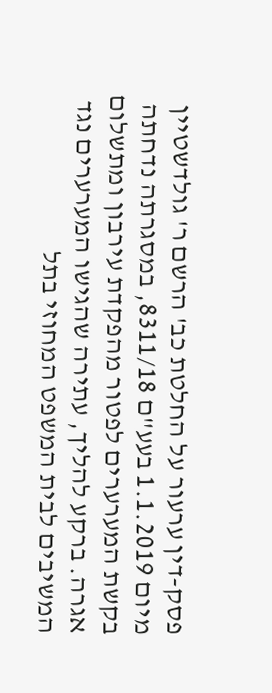פסק-דין ערעור על החלטת כב' הרשם ר' גולדשטיין מיום 1.1.2019 בעע"ם 8311/18, במסגרתה נדחתה בקשת המערערים לפטור מהפקדת עירבון ומתשלום אגרה. ברקע להליך, עתירה שהגישו המערערים נגד המשיבים לבית המשפט המחוזי בתל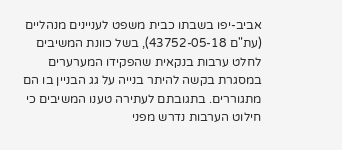אביב-יפו בשבתו כבית משפט לעניינים מנהליים (עת"ם 43752-05-18), בשל כוונת המשיבים לחלט ערבות בנקאית שהפקידו המערערים במסגרת בקשה להיתר בנייה על גג הבניין בו הם מתגוררים. בתגובתם לעתירה טענו המשיבים כי חילוט הערבות נדרש מפני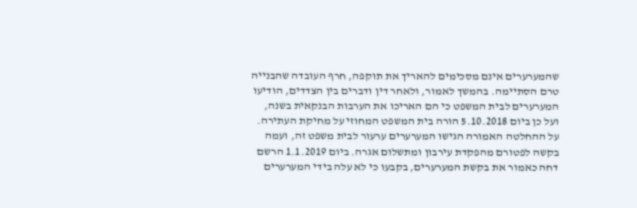שהמערערים אינם מסכימים להאריך את תוקפה, חרף העובדה שהבנייה טרם הסתיימה. בהמשך לאמור, ולאחר דין ודברים בין הצדדים, הודיעו המערערים לבית המשפט כי הם האריכו את הערבות הבנקאית בשנה, ועל כן ביום 5.10.2018 הורה בית המשפט המחוזי על מחיקת העתירה. על ההחלטה האמורה הגישו המערערים ערעור לבית משפט זה, ועמה בקשה לפטורם מהפקדת עירבון ומתשלום אגרה. ביום 1.1.2019 הרשם דחה כאמור את בקשת המערערים, בקבעו כי לא עלה בידי המערערים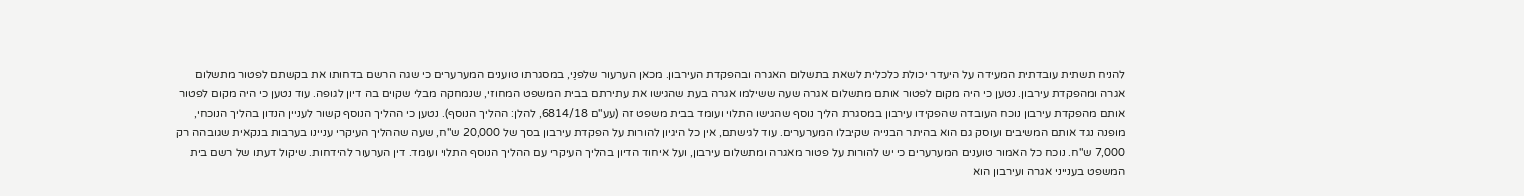להניח תשתית עובדתית המעידה על היעדר יכולת כלכלית לשאת בתשלום האגרה ובהפקדת העירבון. מכאן הערעור שלפנַי, במסגרתו טוענים המערערים כי שגה הרשם בדחותו את בקשתם לפטור מתשלום אגרה ומהפקדת עירבון. נטען כי היה מקום לפטור אותם מתשלום אגרה שעה ששילמו אגרה בעת שהגישו את עתירתם בבית המשפט המחוזי, שנמחקה מבלי שקוים בה דיון לגופה. עוד נטען כי היה מקום לפטור אותם מהפקדת עירבון נוכח העובדה שהפקידו עירבון במסגרת הליך נוסף שהגישו התלוי ועומד בבית משפט זה (עע"ם 6814/18, להלן: ההליך הנוסף). נטען כי ההליך הנוסף קשור לעניין הנדון בהליך הנוכחי, מופנה נגד אותם המשיבים ועוסק גם הוא בהיתר הבנייה שקיבלו המערערים. עוד לגישתם, אין כל היגיון להורות על הפקדת עירבון בסך של 20,000 ש"ח, שעה שההליך העיקרי עניינו בערבות בנקאית שגובהה רק 7,000 ש"ח. נוכח כל האמור טוענים המערערים כי יש להורות על פטור מאגרה ומתשלום עירבון, ועל איחוד הדיון בהליך העיקרי עם ההליך הנוסף התלוי ועומד. דין הערעור להידחות. שיקול דעתו של רשם בית המשפט בענייני אגרה ועירבון הוא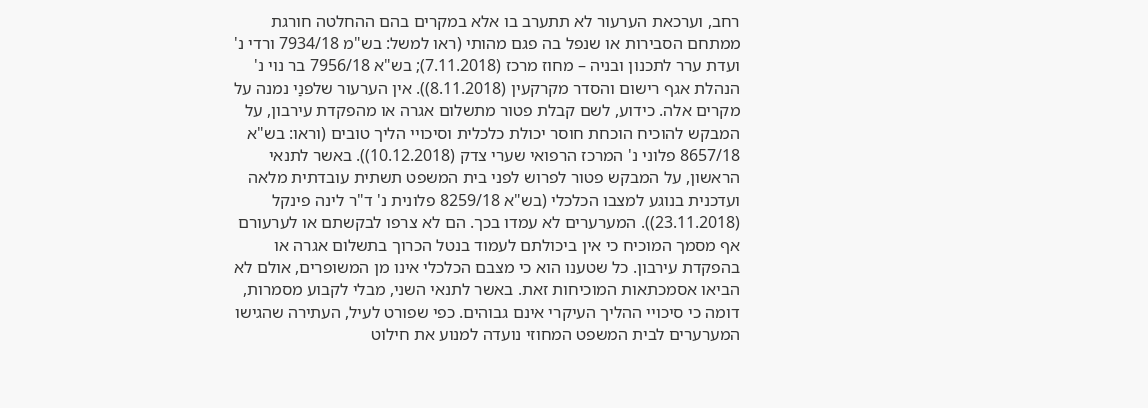רחב, וערכאת הערעור לא תתערב בו אלא במקרים בהם ההחלטה חורגת ממתחם הסבירות או שנפל בה פגם מהותי (ראו למשל: בש"מ 7934/18 ורדי נ' ועדת ערר לתכנון ובניה – מחוז מרכז (7.11.2018); בש"א 7956/18 בר נוי נ' הנהלת אגף רישום והסדר מקרקעין (8.11.2018)). אין הערעור שלפנַי נמנה על מקרים אלה. כידוע, לשם קבלת פטור מתשלום אגרה או מהפקדת עירבון, על המבקש להוכיח הוכחת חוסר יכולת כלכלית וסיכויי הליך טובים (וראו: בש"א 8657/18 פלוני נ' המרכז הרפואי שערי צדק (10.12.2018)). באשר לתנאי הראשון, על המבקש פטור לפרוש לפני בית המשפט תשתית עובדתית מלאה ועדכנית בנוגע למצבו הכלכלי (בש"א 8259/18 פלונית נ' ד"ר לינה פינקל (23.11.2018)). המערערים לא עמדו בכך. הם לא צרפו לבקשתם או לערעורם אף מסמך המוכיח כי אין ביכולתם לעמוד בנטל הכרוך בתשלום אגרה או בהפקדת עירבון. כל שטענו הוא כי מצבם הכלכלי אינו מן המשופרים, אולם לא הביאו אסמכתאות המוכיחות זאת. באשר לתנאי השני, מבלי לקבוע מסמרות, דומה כי סיכויי ההליך העיקרי אינם גבוהים. כפי שפורט לעיל, העתירה שהגישו המערערים לבית המשפט המחוזי נועדה למנוע את חילוט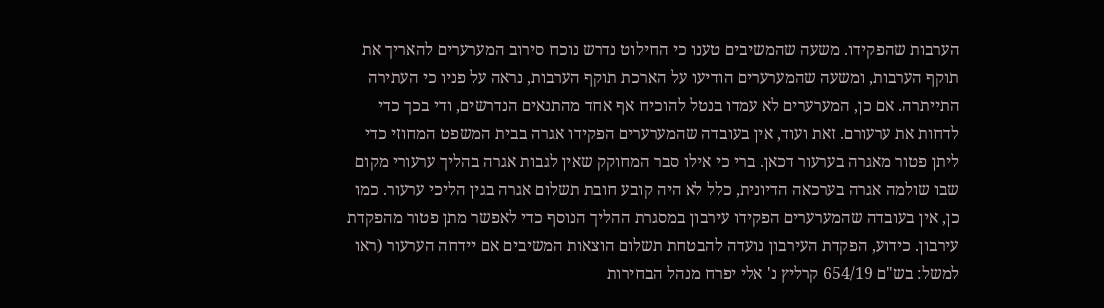הערבות שהפקידו. משעה שהמשיבים טענו כי החילוט נדרש נוכח סירוב המערערים להאריך את תוקף הערבות, ומשעה שהמערערים הודיעו על הארכת תוקף הערבות, נראה על פניו כי העתירה התייתרה. אם כן, המערערים לא עמדו בנטל להוכיח אף אחד מהתנאים הנדרשים, ודי בכך כדי לדחות את ערעורם. זאת ועוד, אין בעובדה שהמערערים הפקידו אגרה בבית המשפט המחוזי כדי ליתן פטור מאגרה בערעור דכאן. ברי כי אילו סבר המחוקק שאין לגבות אגרה בהליך ערעורי מקום שבו שולמה אגרה בערכאה הדיונית, כלל לא היה קובע חובת תשלום אגרה בגין הליכי ערעור. כמו כן, אין בעובדה שהמערערים הפקידו עירבון במסגרת ההליך הנוסף כדי לאפשר מתן פטור מהפקדת עירבון. כידוע, הפקדת העירבון נועדה להבטחת תשלום הוצאות המשיבים אם יידחה הערעור (ראו למשל: בש"ם 654/19 קרליץ נ' אלי יפרח מנהל הבחירות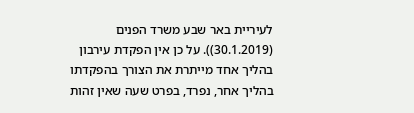לעיריית באר שבע משרד הפנים (30.1.2019)). על כן אין הפקדת עירבון בהליך אחד מייתרת את הצורך בהפקדתו בהליך אחר, נפרד, בפרט שעה שאין זהות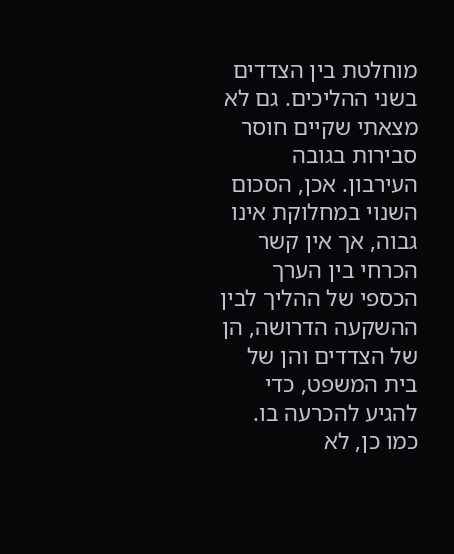מוחלטת בין הצדדים בשני ההליכים. גם לא מצאתי שקיים חוסר סבירות בגובה העירבון. אכן, הסכום השנוי במחלוקת אינו גבוה, אך אין קשר הכרחי בין הערך הכספי של ההליך לבין ההשקעה הדרושה, הן של הצדדים והן של בית המשפט, כדי להגיע להכרעה בו. כמו כן, לא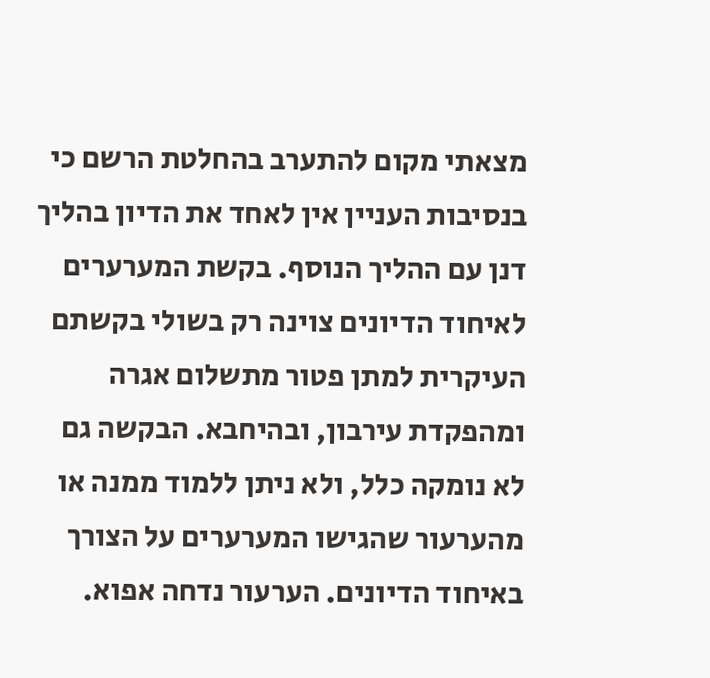מצאתי מקום להתערב בהחלטת הרשם כי בנסיבות העניין אין לאחד את הדיון בהליך דנן עם ההליך הנוסף. בקשת המערערים לאיחוד הדיונים צוינה רק בשולי בקשתם העיקרית למתן פטור מתשלום אגרה ומהפקדת עירבון, ובהיחבא. הבקשה גם לא נומקה כלל, ולא ניתן ללמוד ממנה או מהערעור שהגישו המערערים על הצורך באיחוד הדיונים. הערעור נדחה אפוא.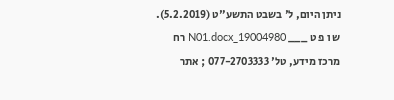ניתן היום, ל' בשבט התשע"ט (5.2.2019). ש ו פ ט ___ 19004980_N01.docx רח מרכז מידע, טל' 077-2703333 ; אתר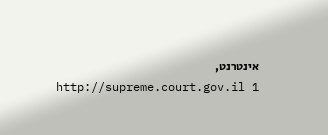אינטרנט, http://supreme.court.gov.il 1